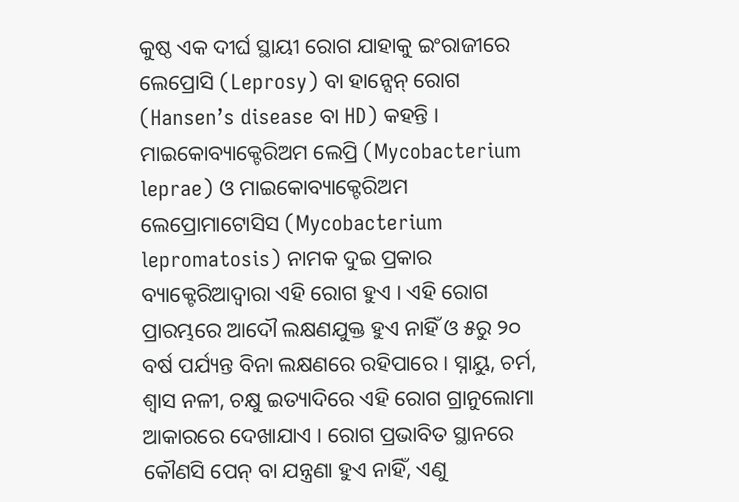କୁଷ୍ଠ ଏକ ଦୀର୍ଘ ସ୍ଥାୟୀ ରୋଗ ଯାହାକୁ ଇଂରାଜୀରେ ଲେପ୍ରୋସି (Leprosy) ବା ହାନ୍ସେନ୍ ରୋଗ (Hansen’s disease ବା HD) କହନ୍ତି । ମାଇକୋବ୍ୟାକ୍ଟେରିଅମ ଲେପ୍ରି (Mycobacterium leprae) ଓ ମାଇକୋବ୍ୟାକ୍ଟେରିଅମ ଲେପ୍ରୋମାଟୋସିସ (Mycobacterium lepromatosis) ନାମକ ଦୁଇ ପ୍ରକାର ବ୍ୟାକ୍ଟେରିଆଦ୍ୱାରା ଏହି ରୋଗ ହୁଏ । ଏହି ରୋଗ ପ୍ରାରମ୍ଭରେ ଆଦୌ ଲକ୍ଷଣଯୁକ୍ତ ହୁଏ ନାହିଁ ଓ ୫ରୁ ୨୦ ବର୍ଷ ପର୍ଯ୍ୟନ୍ତ ବିନା ଲକ୍ଷଣରେ ରହିପାରେ । ସ୍ନାୟୁ, ଚର୍ମ, ଶ୍ୱାସ ନଳୀ, ଚକ୍ଷୁ ଇତ୍ୟାଦିରେ ଏହି ରୋଗ ଗ୍ରାନୁଲୋମା ଆକାରରେ ଦେଖାଯାଏ । ରୋଗ ପ୍ରଭାବିତ ସ୍ଥାନରେ କୌଣସି ପେନ୍ ବା ଯନ୍ତ୍ରଣା ହୁଏ ନାହିଁ, ଏଣୁ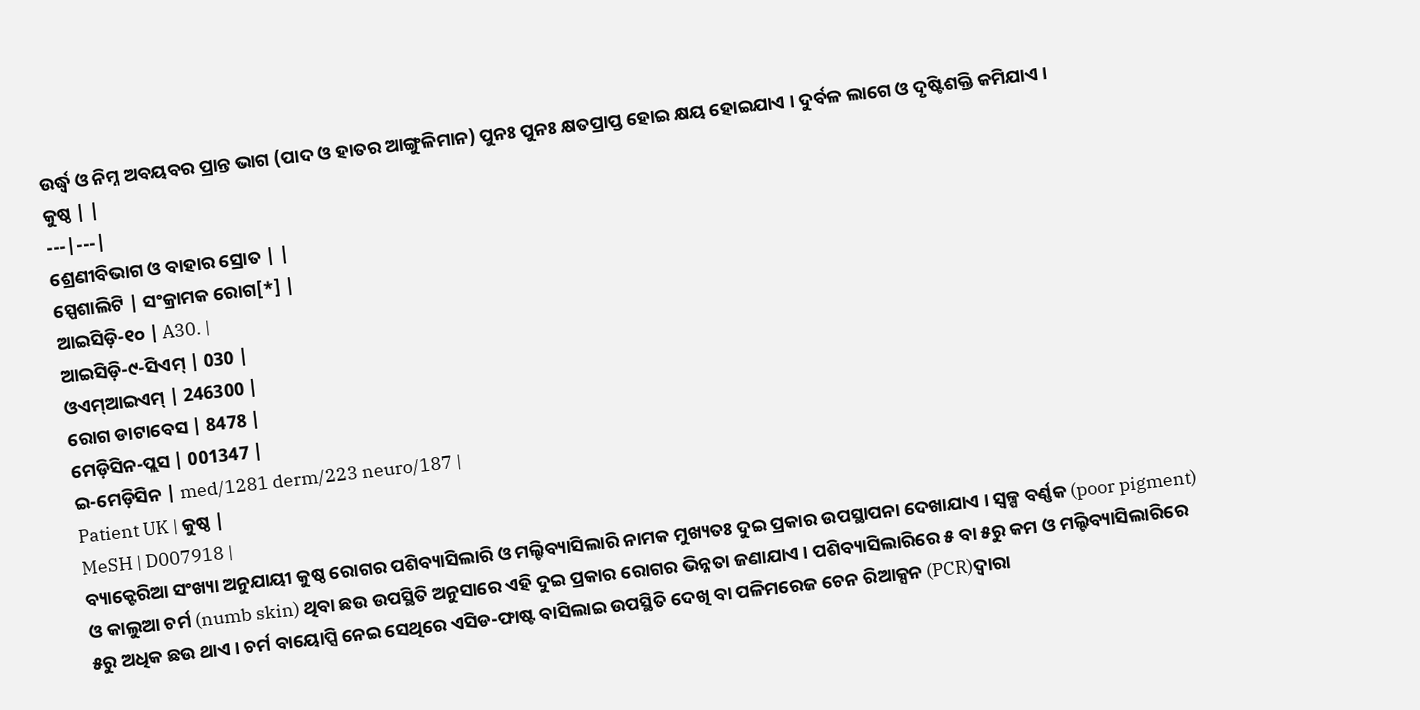ଉର୍ଦ୍ଧ୍ୱ ଓ ନିମ୍ନ ଅବୟବର ପ୍ରାନ୍ତ ଭାଗ (ପାଦ ଓ ହାତର ଆଙ୍ଗୁଳିମାନ) ପୁନଃ ପୁନଃ କ୍ଷତପ୍ରାପ୍ତ ହୋଇ କ୍ଷୟ ହୋଇଯାଏ । ଦୁର୍ବଳ ଲାଗେ ଓ ଦୃଷ୍ଟିଶକ୍ତି କମିଯାଏ ।
କୁଷ୍ଠ | |
---|---|
ଶ୍ରେଣୀବିଭାଗ ଓ ବାହାର ସ୍ରୋତ | |
ସ୍ପେଶାଲିଟି | ସଂକ୍ରାମକ ରୋଗ[*] |
ଆଇସିଡ଼ି-୧୦ | A30. |
ଆଇସିଡ଼ି-୯-ସିଏମ୍ | 030 |
ଓଏମ୍ଆଇଏମ୍ | 246300 |
ରୋଗ ଡାଟାବେସ | 8478 |
ମେଡ଼ିସିନ-ପ୍ଲସ | 001347 |
ଇ-ମେଡ଼ିସିନ | med/1281 derm/223 neuro/187 |
Patient UK | କୁଷ୍ଠ |
MeSH | D007918 |
ବ୍ୟାକ୍ଟେରିଆ ସଂଖ୍ୟା ଅନୁଯାୟୀ କୁଷ୍ଠ ରୋଗର ପଶିବ୍ୟାସିଲାରି ଓ ମଲ୍ଟିବ୍ୟାସିଲାରି ନାମକ ମୁଖ୍ୟତଃ ଦୁଇ ପ୍ରକାର ଉପସ୍ଥାପନା ଦେଖାଯାଏ । ସ୍ୱଳ୍ପ ବର୍ଣ୍ଣକ (poor pigment) ଓ କାଲୁଆ ଚର୍ମ (numb skin) ଥିବା ଛଉ ଉପସ୍ଥିତି ଅନୁସାରେ ଏହି ଦୁଇ ପ୍ରକାର ରୋଗର ଭିନ୍ନତା ଜଣାଯାଏ । ପଶିବ୍ୟାସିଲାରିରେ ୫ ବା ୫ରୁ କମ ଓ ମଲ୍ଟିବ୍ୟାସିଲାରିରେ ୫ରୁ ଅଧିକ ଛଉ ଥାଏ । ଚର୍ମ ବାୟୋପ୍ସି ନେଇ ସେଥିରେ ଏସିଡ-ଫାଷ୍ଟ ବାସିଲାଇ ଉପସ୍ଥିତି ଦେଖି ବା ପଳିମରେଜ ଚେନ ରିଆକ୍ସନ (PCR)ଦ୍ୱାରା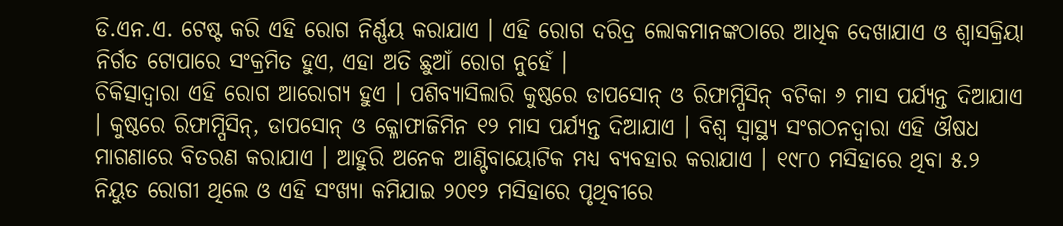ଡି.ଏନ.ଏ. ଟେଷ୍ଟ କରି ଏହି ରୋଗ ନିର୍ଣ୍ଣୟ କରାଯାଏ । ଏହି ରୋଗ ଦରିଦ୍ର ଲୋକମାନଙ୍କଠାରେ ଆଧିକ ଦେଖାଯାଏ ଓ ଶ୍ୱାସକ୍ରିୟା ନିର୍ଗତ ଟୋପାରେ ସଂକ୍ରମିତ ହୁଏ, ଏହା ଅତି ଛୁଆଁ ରୋଗ ନୁହେଁ ।
ଚିକିତ୍ସାଦ୍ୱାରା ଏହି ରୋଗ ଆରୋଗ୍ୟ ହୁଏ । ପଶିବ୍ୟାସିଲାରି କୁଷ୍ଠରେ ଡାପସୋନ୍ ଓ ରିଫାମ୍ପିସିନ୍ ବଟିକା ୬ ମାସ ପର୍ଯ୍ୟନ୍ତ ଦିଆଯାଏ । କୁଷ୍ଠରେ ରିଫାମ୍ପିସିନ୍, ଡାପସୋନ୍ ଓ କ୍ଳୋଫାଜିମିନ ୧୨ ମାସ ପର୍ଯ୍ୟନ୍ତ ଦିଆଯାଏ । ବିଶ୍ୱ ସ୍ୱାସ୍ଥ୍ୟ ସଂଗଠନଦ୍ୱାରା ଏହି ଔଷଧ ମାଗଣାରେ ବିତରଣ କରାଯାଏ । ଆହୁରି ଅନେକ ଆଣ୍ଟିବାୟୋଟିକ ମଧ୍ୟ ବ୍ୟବହାର କରାଯାଏ । ୧୯୮୦ ମସିହାରେ ଥିବା ୫.୨ ନିୟୁତ ରୋଗୀ ଥିଲେ ଓ ଏହି ସଂଖ୍ୟା କମିଯାଇ ୨୦୧୨ ମସିହାରେ ପୃଥିବୀରେ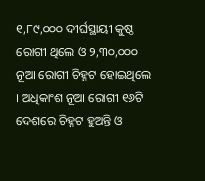୧,୮୯,୦୦୦ ଦୀର୍ଘସ୍ଥାୟୀ କୁଷ୍ଠ ରୋଗୀ ଥିଲେ ଓ ୨,୩୦,୦୦୦ ନୂଆ ରୋଗୀ ଚିହ୍ନଟ ହୋଇଥିଲେ । ଅଧିକାଂଶ ନୂଆ ରୋଗୀ ୧୬ଟି ଦେଶରେ ଚିହ୍ନଟ ହୁଅନ୍ତି ଓ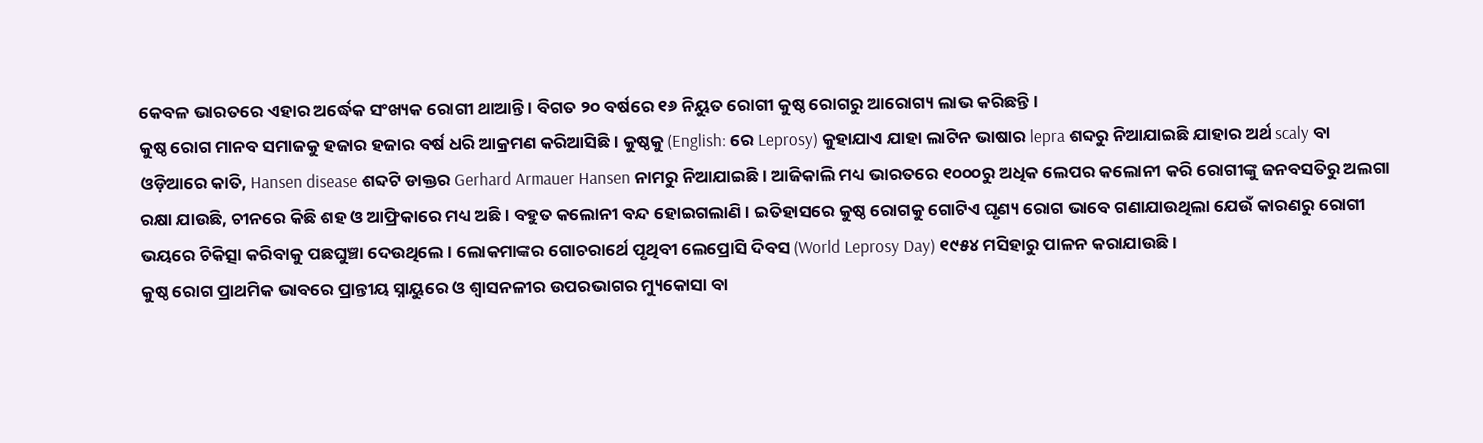କେବଳ ଭାରତରେ ଏହାର ଅର୍ଦ୍ଧେକ ସଂଖ୍ୟକ ରୋଗୀ ଥାଆନ୍ତି । ବିଗତ ୨୦ ବର୍ଷରେ ୧୬ ନିୟୁତ ରୋଗୀ କୁଷ୍ଠ ରୋଗରୁ ଆରୋଗ୍ୟ ଲାଭ କରିଛନ୍ତି ।
କୁଷ୍ଠ ରୋଗ ମାନବ ସମାଜକୁ ହଜାର ହଜାର ବର୍ଷ ଧରି ଆକ୍ରମଣ କରିଆସିଛି । କୁଷ୍ଠକୁ (English: ରେ Leprosy) କୁହାଯାଏ ଯାହା ଲାଟିନ ଭାଷାର lepra ଶବ୍ଦରୁ ନିଆଯାଇଛି ଯାହାର ଅର୍ଥ scaly ବା ଓଡ଼ିଆରେ କାତି, Hansen disease ଶବ୍ଦଟି ଡାକ୍ତର Gerhard Armauer Hansen ନାମରୁ ନିଆଯାଇଛି । ଆଜିକାଲି ମଧ୍ୟ ଭାରତରେ ୧୦୦୦ରୁ ଅଧିକ ଲେପର କଲୋନୀ କରି ରୋଗୀଙ୍କୁ ଜନବସତିରୁ ଅଲଗା ରକ୍ଷା ଯାଉଛି, ଚୀନରେ କିଛି ଶହ ଓ ଆଫ୍ରିକାରେ ମଧ୍ୟ ଅଛି । ବହୁତ କଲୋନୀ ବନ୍ଦ ହୋଇଗଲାଣି । ଇତିହାସରେ କୁଷ୍ଠ ରୋଗକୁ ଗୋଟିଏ ଘୃଣ୍ୟ ରୋଗ ଭାବେ ଗଣାଯାଉଥିଲା ଯେଉଁ କାରଣରୁ ରୋଗୀ ଭୟରେ ଚିକିତ୍ସା କରିବାକୁ ପଛଘୁଞ୍ଚା ଦେଉଥିଲେ । ଲୋକମାଙ୍କର ଗୋଚରାର୍ଥେ ପୃଥିବୀ ଲେପ୍ରୋସି ଦିବସ (World Leprosy Day) ୧୯୫୪ ମସିହାରୁ ପାଳନ କରାଯାଉଛି ।
କୁଷ୍ଠ ରୋଗ ପ୍ରାଥମିକ ଭାବରେ ପ୍ରାନ୍ତୀୟ ସ୍ନାୟୁରେ ଓ ଶ୍ୱାସନଳୀର ଉପରଭାଗର ମ୍ୟୁକୋସା ବା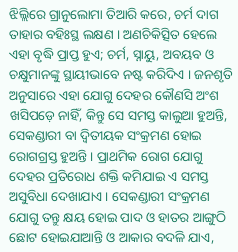ଝିଲ୍ଲିରେ ଗ୍ରାନୁଲୋମା ତିଆରି କରେ, ଚର୍ମ ଦାଗ ତାହାର ବହିଃସ୍ଥ ଲକ୍ଷଣ । ଅଣଚିକିତ୍ସିତ ହେଲେ ଏହା ବୃଦ୍ଧି ପ୍ରାପ୍ତ ହୁଏ; ଚର୍ମ, ସ୍ନାୟୁ, ଅବୟବ ଓ ଚକ୍ଷୁମାନଙ୍କୁ ସ୍ଥାୟୀଭାବେ ନଷ୍ଟ କରିଦିଏ । ଜନଶୃତି ଅନୁସାରେ ଏହା ଯୋଗୁ ଦେହର କୌଣସି ଅଂଶ ଖସିପଡ଼େ ନାହିଁ, କିନ୍ତୁ ସେ ସମସ୍ତ କାଲୁଆ ହୁଅନ୍ତି, ସେକଣ୍ଡାରୀ ବା ଦ୍ୱିତୀୟକ ସଂକ୍ରମଣ ହୋଇ ରୋଗଗ୍ରସ୍ତ ହୁଅନ୍ତି । ପ୍ରାଥମିକ ରୋଗ ଯୋଗୁ ଦେହର ପ୍ରତିରୋଧ ଶକ୍ତି କମିଯାଇ ଏ ସମସ୍ତ ଅସୁବିଧା ଦେଖାଯାଏ । ସେକଣ୍ଡାରୀ ସଂକ୍ରମଣ ଯୋଗୁ ତନ୍ତୁ କ୍ଷୟ ହୋଇ ପାଦ ଓ ହାତର ଆଙ୍ଗୁଠି ଛୋଟ ହୋଇଯାଆନ୍ତି ଓ ଆକାର ବଦଳି ଯାଏ,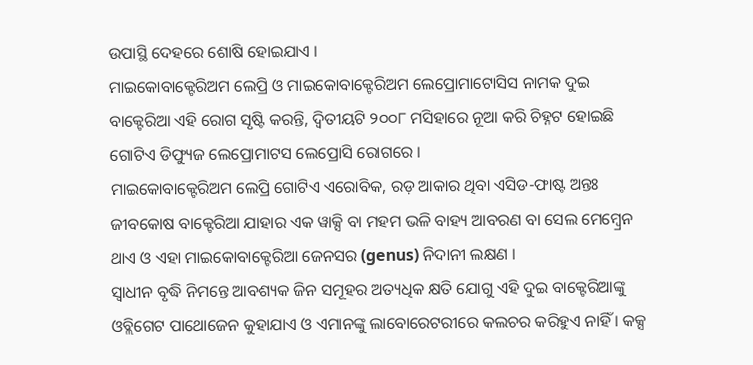ଉପାସ୍ଥି ଦେହରେ ଶୋଷି ହୋଇଯାଏ ।
ମାଇକୋବାକ୍ଟେରିଅମ ଲେପ୍ରି ଓ ମାଇକୋବାକ୍ଟେରିଅମ ଲେପ୍ରୋମାଟୋସିସ ନାମକ ଦୁଇ ବାକ୍ଟେରିଆ ଏହି ରୋଗ ସୃଷ୍ଟି କରନ୍ତି, ଦ୍ୱିତୀୟଟି ୨୦୦୮ ମସିହାରେ ନୂଆ କରି ଚିହ୍ନଟ ହୋଇଛି ଗୋଟିଏ ଡିଫ୍ୟୁଜ ଲେପ୍ରୋମାଟସ ଲେପ୍ରୋସି ରୋଗରେ ।
ମାଇକୋବାକ୍ଟେରିଅମ ଲେପ୍ରି ଗୋଟିଏ ଏରୋବିକ, ରଡ଼ ଆକାର ଥିବା ଏସିଡ-ଫାଷ୍ଟ ଅନ୍ତଃ ଜୀବକୋଷ ବାକ୍ଟେରିଆ ଯାହାର ଏକ ୱାକ୍ସି ବା ମହମ ଭଳି ବାହ୍ୟ ଆବରଣ ବା ସେଲ ମେମ୍ବ୍ରେନ ଥାଏ ଓ ଏହା ମାଇକୋବାକ୍ଟେରିଆ ଜେନସର (genus) ନିଦାନୀ ଲକ୍ଷଣ ।
ସ୍ୱାଧୀନ ବୃଦ୍ଧି ନିମନ୍ତେ ଆବଶ୍ୟକ ଜିନ ସମୂହର ଅତ୍ୟଧିକ କ୍ଷତି ଯୋଗୁ ଏହି ଦୁଇ ବାକ୍ଟେରିଆଙ୍କୁ ଓବ୍ଲିଗେଟ ପାଥୋଜେନ କୁହାଯାଏ ଓ ଏମାନଙ୍କୁ ଲାବୋରେଟରୀରେ କଲଚର କରିହୁଏ ନାହିଁ । କକ୍ସ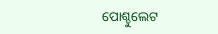ପୋଶ୍ଚୁଲେଟ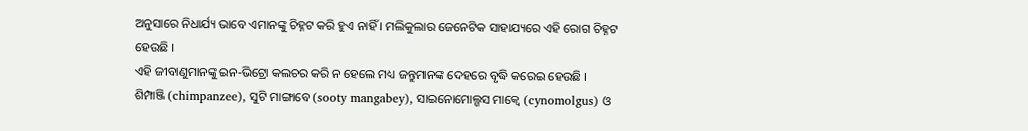ଅନୁସାରେ ନିଧାର୍ଯ୍ୟ ଭାବେ ଏମାନଙ୍କୁ ଚିହ୍ନଟ କରି ହୁଏ ନାହିଁ । ମଲିକୁଲାର ଜେନେଟିକ ସାହାଯ୍ୟରେ ଏହି ରୋଗ ଚିହ୍ନଟ ହେଉଛି ।
ଏହି ଜୀବାଣୁମାନଙ୍କୁ ଇନ-ଭିଟ୍ରୋ କଲଚର କରି ନ ହେଲେ ମଧ୍ୟ ଜନ୍ତୁମାନଙ୍କ ଦେହରେ ବୃଦ୍ଧି କରେଇ ହେଉଛି ।
ଶିମ୍ପାଞ୍ଜି (chimpanzee), ସୁଟି ମାଙ୍ଗାବେ (sooty mangabey), ସାଇନୋମୋଲ୍ଗସ ମାକ୍ୱେ (cynomolgus) ଓ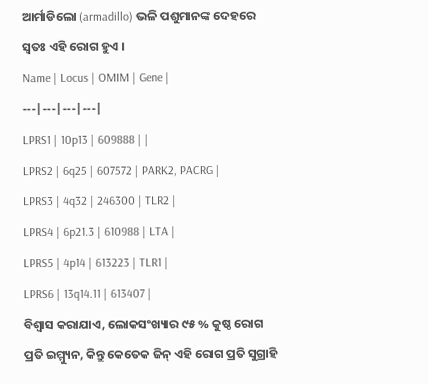ଆର୍ମାଡିଲୋ (armadillo) ଭଳି ପଶୁମାନଙ୍କ ଦେହରେ ସ୍ୱତଃ ଏହି ରୋଗ ହୁଏ ।
Name | Locus | OMIM | Gene |
---|---|---|---|
LPRS1 | 10p13 | 609888 | |
LPRS2 | 6q25 | 607572 | PARK2, PACRG |
LPRS3 | 4q32 | 246300 | TLR2 |
LPRS4 | 6p21.3 | 610988 | LTA |
LPRS5 | 4p14 | 613223 | TLR1 |
LPRS6 | 13q14.11 | 613407 |
ବିଶ୍ୱାସ କରାଯାଏ, ଲୋକସଂଖ୍ୟାର ୯୫ % କୁଷ୍ଠ ରୋଗ ପ୍ରତି ଇମ୍ମ୍ୟୁନ, କିନ୍ତୁ କେତେକ ଜିନ୍ ଏହି ରୋଗ ପ୍ରତି ସୁଗ୍ରାହି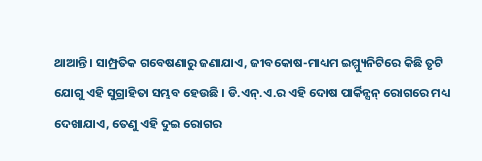ଥାଆନ୍ତି । ସାମ୍ପ୍ରତିକ ଗବେଷଣାରୁ ଜଣାଯାଏ, ଜୀବକୋଷ-ମାଧ୍ୟମ ଇମ୍ମ୍ୟୁନିଟିରେ କିଛି ତୃଟି ଯୋଗୁ ଏହି ସୁଗ୍ରାହିତା ସମ୍ଭବ ହେଉଛି । ଡି.ଏନ୍.ଏ.ର ଏହି ଦୋଷ ପାର୍କିନ୍ସନ୍ ରୋଗରେ ମଧ୍ୟ ଦେଖାଯାଏ, ତେଣୁ ଏହି ଦୁଇ ରୋଗର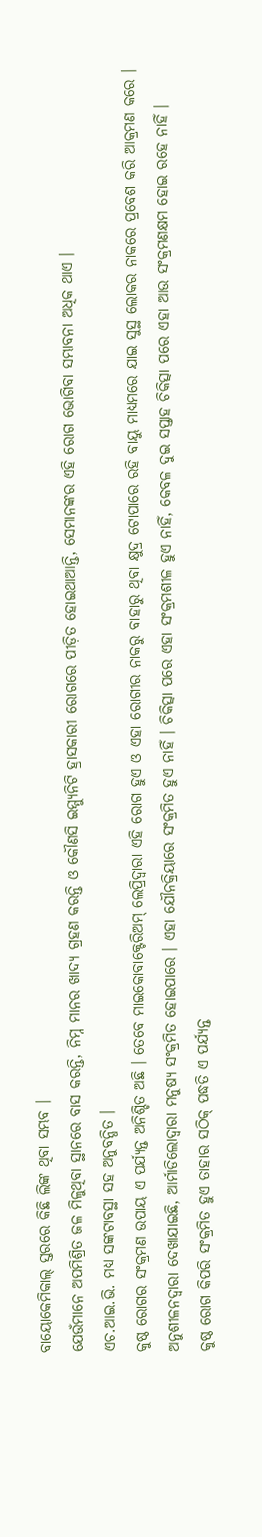ବାୟୋକେମିକାଲ୍ ସ୍ତରରେ କିଛି ଲିଙ୍କ ଥିବା ସମ୍ଭବ ।
ଯେଉଁମାନେ ଅପମିଶ୍ରିତ ଜଳ ମିଳୁଥିବା ସ୍ଥାନରେ ବାସ କରନ୍ତି, ନିମ୍ନ ମାନର ଖାଦ୍ୟ ଗ୍ରହଣ କରନ୍ତି ଓ କୌଣସି ଇମ୍ମ୍ୟୁନିଟି ହ୍ରାସକାରୀ ରୋଗରେ ପୀଡ଼ିତ ହୋଇଥାଆନ୍ତି, ସେମାନଙ୍କର ଏହି ରୋଗ ଭୋଗିବା ସମ୍ଭାବନା ଅଧିକ ଥାଏ ।
ଏଚ.ଆଇ.ଭି. ମଧ୍ୟ ସଙ୍କଟାବସ୍ଥା ସହ ଅନୁବନ୍ଧିତ ।
କୁଷ୍ଠ ରୋଗର ସଂକ୍ରମଣ ଉପାୟ ଏ ପର୍ଯ୍ୟନ୍ତ ଅନିଶ୍ଚିତ ଅଛି । ତେବେ ମାଇକୋବାକ୍ଟେରିଅମ୍ ଲେପ୍ରିଦ୍ୱାରା ଏହି ରୋଗ ହୁଏ ଓ ଏହା ରୋଗୀର ନାକରୁ ବାହାରୁ ଥିବା କ୍ଷୁଦ୍ର ଟୋପାରେ ରହି ବାୟୁ ମାଧ୍ୟମରେ ଯାଇ ସୁସ୍ଥ ଲୋକର ନାକରେ ପ୍ରବେଶ କରି ଆକ୍ରମଣ କରେ । ଅନୁଶୀଳନଦ୍ୱାରା ଦେଖାଯାଇଛି, ଆର୍ମାଡିଲୋଦ୍ୱାରା ମନୁଷ୍ୟ ସଂକ୍ରମିତ ହୋଇପାରେ । ଏହା ଯୌନକ୍ରିୟାରେ ସଂକ୍ରମିତ ହୁଏ ନାହିଁ । ଚିକିତ୍ସା ପରେ ଏହା ସଂକ୍ରମଶୀଳ ହୁଏ ନାହିଁ, କେବଳ ଦୁଇ ସପ୍ତାହ ଚିକିତ୍ସା ପରେ ଏହା ଆଉ ସଂକ୍ରମଣକ୍ଷମ ହୋଇ ରହେ ନାହିଁ ।
କୁଷ୍ଠ ରୋଗ କିପରି ସଂକ୍ରମିତ ହୁଏ ତାହାର ସଠିକ୍ ପଦ୍ଧତି ଏ ପର୍ଯ୍ୟନ୍ତ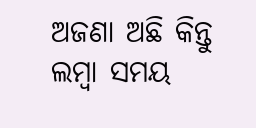ଅଜଣା ଅଛି କିନ୍ତୁ ଲମ୍ବା ସମୟ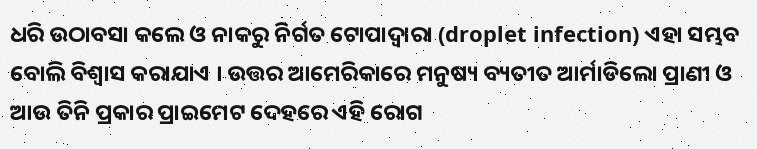ଧରି ଉଠାବସା କଲେ ଓ ନାକରୁ ନିର୍ଗତ ଟୋପାଦ୍ୱାରା (droplet infection) ଏହା ସମ୍ଭବ ବୋଲି ବିଶ୍ୱାସ କରାଯାଏ । ଉତ୍ତର ଆମେରିକାରେ ମନୁଷ୍ୟ ବ୍ୟତୀତ ଆର୍ମାଡିଲୋ ପ୍ରାଣୀ ଓ ଆଉ ତିନି ପ୍ରକାର ପ୍ରାଇମେଟ ଦେହରେ ଏହି ରୋଗ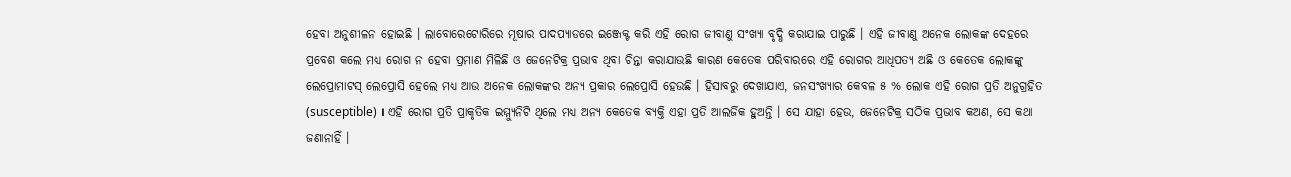ହେବା ଅନୁଶୀଳନ ହୋଇଛି । ଲାବୋରେଟୋରିରେ ମୂଷାର ପାଦପ୍ୟାଡରେ ଇଞ୍ଜେକ୍ଟ କରି ଏହି ରୋଗ ଜୀବାଣୁ ସଂଖ୍ୟା ବୃଦ୍ଧି କରାଯାଇ ପାରୁଛି । ଏହି ଜୀବାଣୁ ଅନେକ ଲୋକଙ୍କ ଦେହରେ ପ୍ରବେଶ କଲେ ମଧ୍ୟ ରୋଗ ନ ହେବା ପ୍ରମାଣ ମିଳିଛି ଓ ଜେନେଟିକ୍ର ପ୍ରଭାବ ଥିବା ଚିନ୍ତା କରାଯାଉଛି କାରଣ କେତେକ ପରିବାରରେ ଏହି ରୋଗର ଆଧିପତ୍ୟ ଅଛି ଓ କେତେକ ଲୋକଙ୍କୁ ଲେପ୍ରୋମାଟସ୍ ଲେପ୍ରୋସି ହେଲେ ମଧ୍ୟ ଆଉ ଅନେକ ଲୋକଙ୍କର ଅନ୍ୟ ପ୍ରକାର ଲେପ୍ରୋସି ହେଉଛି । ହିସାବରୁ ଦେଖାଯାଏ, ଜନସଂଖ୍ୟାର କେବଳ ୫ % ଲୋକ ଏହି ରୋଗ ପ୍ରତି ଅନୁଗ୍ରହିତ (susceptible) । ଏହି ରୋଗ ପ୍ରତି ପ୍ରାକୃତିକ ଇମ୍ମ୍ୟୁନିଟି ଥିଲେ ମଧ୍ୟ ଅନ୍ୟ କେତେକ ବ୍ୟକ୍ତି ଏହା ପ୍ରତି ଆଲର୍ଜିକ ହୁଅନ୍ତି । ସେ ଯାହା ହେଉ, ଜେନେଟିକ୍ର ସଠିକ ପ୍ରଭାବ କଅଣ, ସେ କଥା ଜଣାନାହିଁ ।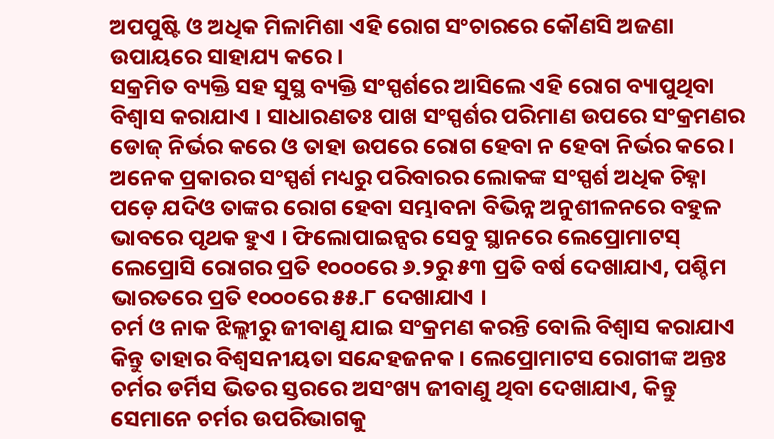ଅପପୁଷ୍ଟି ଓ ଅଧିକ ମିଳାମିଶା ଏହି ରୋଗ ସଂଚାରରେ କୌଣସି ଅଜଣା ଉପାୟରେ ସାହାଯ୍ୟ କରେ ।
ସକ୍ରମିତ ବ୍ୟକ୍ତି ସହ ସୁସ୍ଥ ବ୍ୟକ୍ତି ସଂସ୍ପର୍ଶରେ ଆସିଲେ ଏହି ରୋଗ ବ୍ୟାପୁଥିବା ବିଶ୍ୱାସ କରାଯାଏ । ସାଧାରଣତଃ ପାଖ ସଂସ୍ପର୍ଶର ପରିମାଣ ଉପରେ ସଂକ୍ରମଣର ଡୋଜ୍ ନିର୍ଭର କରେ ଓ ତାହା ଉପରେ ରୋଗ ହେବା ନ ହେବା ନିର୍ଭର କରେ । ଅନେକ ପ୍ରକାରର ସଂସ୍ପର୍ଶ ମଧ୍ୟରୁ ପରିବାରର ଲୋକଙ୍କ ସଂସ୍ପର୍ଶ ଅଧିକ ଚିହ୍ନା ପଡ଼େ ଯଦିଓ ତାଙ୍କର ରୋଗ ହେବା ସମ୍ଭାବନା ବିଭିନ୍ନ ଅନୁଶୀଳନରେ ବହୁଳ ଭାବରେ ପୃଥକ ହୁଏ । ଫିଲୋପାଇନ୍ସର ସେବୁ ସ୍ଥାନରେ ଲେପ୍ରୋମାଟସ୍ ଲେପ୍ରୋସି ରୋଗର ପ୍ରତି ୧୦୦୦ରେ ୬.୨ରୁ ୫୩ ପ୍ରତି ବର୍ଷ ଦେଖାଯାଏ, ପଶ୍ଚିମ ଭାରତରେ ପ୍ରତି ୧୦୦୦ରେ ୫୫.୮ ଦେଖାଯାଏ ।
ଚର୍ମ ଓ ନାକ ଝିଲ୍ଲୀରୁ ଜୀବାଣୁ ଯାଇ ସଂକ୍ରମଣ କରନ୍ତି ବୋଲି ବିଶ୍ୱାସ କରାଯାଏ କିନ୍ତୁ ତାହାର ବିଶ୍ୱସନୀୟତା ସନ୍ଦେହଜନକ । ଲେପ୍ରୋମାଟସ ରୋଗୀଙ୍କ ଅନ୍ତଃ ଚର୍ମର ଡର୍ମିସ ଭିତର ସ୍ତରରେ ଅସଂଖ୍ୟ ଜୀବାଣୁ ଥିବା ଦେଖାଯାଏ, କିନ୍ତୁ ସେମାନେ ଚର୍ମର ଉପରିଭାଗକୁ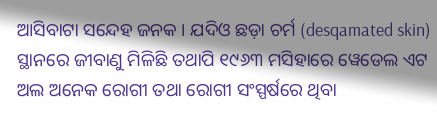ଆସିବାଟା ସନ୍ଦେହ ଜନକ । ଯଦିଓ ଛଡ଼ା ଚର୍ମ (desqamated skin) ସ୍ଥାନରେ ଜୀବାଣୁ ମିଳିଛି ତଥାପି ୧୯୬୩ ମସିହାରେ ୱେଡେଲ ଏଟ ଅଲ ଅନେକ ରୋଗୀ ତଥା ରୋଗୀ ସଂସ୍ପର୍ଷରେ ଥିବା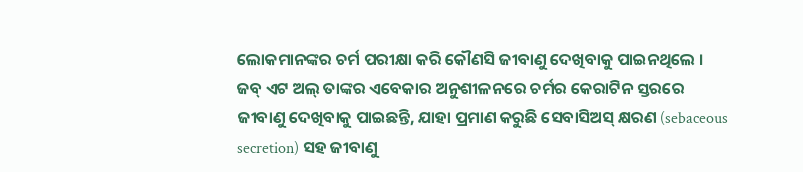ଲୋକମାନଙ୍କର ଚର୍ମ ପରୀକ୍ଷା କରି କୌଣସି ଜୀବାଣୁ ଦେଖିବାକୁ ପାଇନଥିଲେ । ଜବ୍ ଏଟ ଅଲ୍ ତାଙ୍କର ଏବେକାର ଅନୁଶୀଳନରେ ଚର୍ମର କେରାଟିନ ସ୍ତରରେ ଜୀବାଣୁ ଦେଖିବାକୁ ପାଇଛନ୍ତି, ଯାହା ପ୍ରମାଣ କରୁଛି ସେବାସିଅସ୍ କ୍ଷରଣ (sebaceous secretion) ସହ ଜୀବାଣୁ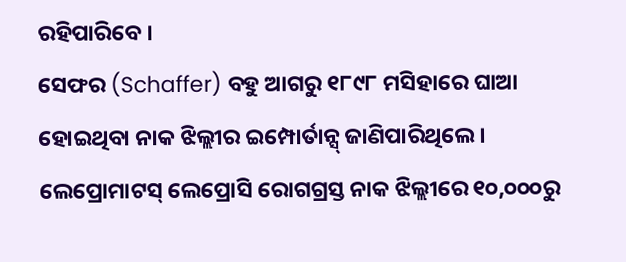ରହିପାରିବେ ।
ସେଫର (Schaffer) ବହୁ ଆଗରୁ ୧୮୯୮ ମସିହାରେ ଘାଆ ହୋଇଥିବା ନାକ ଝିଲ୍ଲୀର ଇମ୍ପୋର୍ତାନ୍ସ୍ ଜାଣିପାରିଥିଲେ । ଲେପ୍ରୋମାଟସ୍ ଲେପ୍ରୋସି ରୋଗଗ୍ରସ୍ତ ନାକ ଝିଲ୍ଲୀରେ ୧୦,୦୦୦ରୁ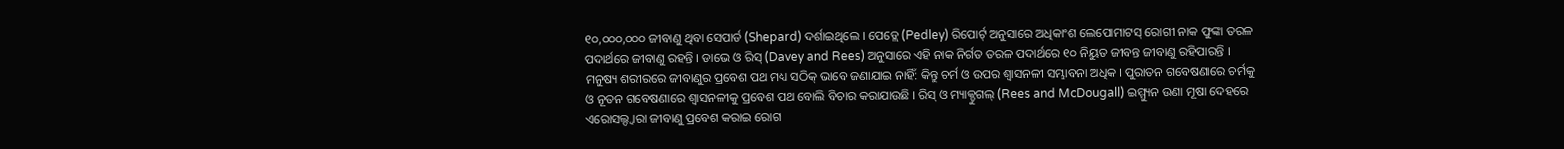୧୦,୦୦୦,୦୦୦ ଜୀବାଣୁ ଥିବା ସେପାର୍ଡ (Shepard) ଦର୍ଶାଇଥିଲେ । ପେଡ୍ଲେ (Pedley) ରିପୋର୍ଟ୍ ଅନୁସାରେ ଅଧିକାଂଶ ଲେପୋମାଟସ୍ ରୋଗୀ ନାକ ଫୁଙ୍କା ତରଳ ପଦାର୍ଥରେ ଜୀବାଣୁ ରହନ୍ତି । ଡାଭେ ଓ ରିସ୍ (Davey and Rees) ଅନୁସାରେ ଏହି ନାକ ନିର୍ଗତ ତରଳ ପଦାର୍ଥରେ ୧୦ ନିୟୁତ ଜୀବନ୍ତ ଜୀବାଣୁ ରହିପାରନ୍ତି ।
ମନୁଷ୍ୟ ଶରୀରରେ ଜୀବାଣୁର ପ୍ରବେଶ ପଥ ମଧ୍ୟ ସଠିକ୍ ଭାବେ ଜଣାଯାଇ ନାହିଁ: କିନ୍ତୁ ଚର୍ମ ଓ ଉପର ଶ୍ୱାସନଳୀ ସମ୍ଭାବନା ଅଧିକ । ପୁରାତନ ଗବେଷଣାରେ ଚର୍ମକୁ ଓ ନୂତନ ଗବେଷଣାରେ ଶ୍ୱାସନଳୀକୁ ପ୍ରବେଶ ପଥ ବୋଲି ବିଚାର କରାଯାଉଛି । ରିସ୍ ଓ ମ୍ୟାକ୍ଡୁଗଲ୍ (Rees and McDougall) ଇମ୍ମ୍ୟୁନ ଉଣା ମୂଷା ଦେହରେ ଏରୋସଲ୍ଦ୍ୱାରା ଜୀବାଣୁ ପ୍ରବେଶ କରାଇ ରୋଗ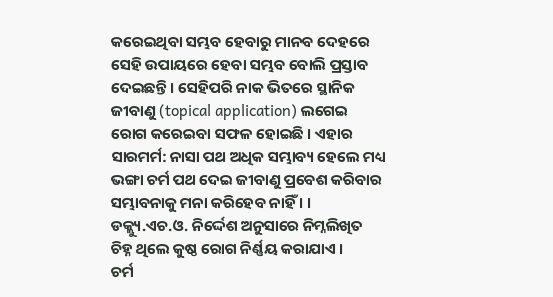କରେଇଥିବା ସମ୍ଭବ ହେବାରୁ ମାନବ ଦେହରେ ସେହି ଉପାୟରେ ହେବା ସମ୍ଭବ ବୋଲି ପ୍ରସ୍ତାବ ଦେଇଛନ୍ତି । ସେହିପରି ନାକ ଭିତରେ ସ୍ଥାନିକ ଜୀବାଣୁ (topical application) ଲଗେଇ ରୋଗ କରେଇବା ସଫଳ ହୋଇଛି । ଏହାର ସାରମର୍ମ: ନାସା ପଥ ଅଧିକ ସମ୍ଭାବ୍ୟ ହେଲେ ମଧ୍ୟ ଭଙ୍ଗା ଚର୍ମ ପଥ ଦେଇ ଜୀବାଣୁ ପ୍ରବେଶ କରିବାର ସମ୍ଭାବନାକୁ ମନା କରିହେବ ନାହିଁ । ।
ଡକ୍ଲ୍ୟୁ.ଏଚ.ଓ. ନିର୍ଦ୍ଦେଶ ଅନୁସାରେ ନିମ୍ନଲିଖିତ ଚିହ୍ନ ଥିଲେ କୁଷ୍ଠ ରୋଗ ନିର୍ଣ୍ଣୟ କରାଯାଏ ।
ଚର୍ମ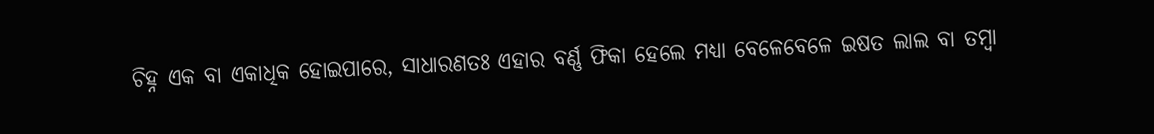ଚିହ୍ନ ଏକ ବା ଏକାଧିକ ହୋଇପାରେ, ସାଧାରଣତଃ ଏହାର ବର୍ଣ୍ଣ ଫିକା ହେଲେ ମଧ୍ୟା ବେଳେବେଳେ ଇଷତ ଲାଲ ବା ତମ୍ବା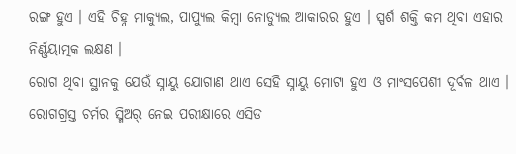ରଙ୍ଗ ହୁଏ । ଏହି ଚିହ୍ନ ମାକ୍ୟୁଲ, ପାପ୍ୟୁଲ କିମ୍ବା ନୋଡ୍ୟୁଲ ଆକାରର ହୁଏ । ସ୍ପର୍ଶ ଶକ୍ତି କମ ଥିବା ଏହାର ନିର୍ଣ୍ଣୟାତ୍ମକ ଲକ୍ଷଣ ।
ରୋଗ ଥିବା ସ୍ଥାନକୁ ଯେଉଁ ସ୍ନାୟୁ ଯୋଗାଣ ଥାଏ ସେହି ସ୍ନାୟୁ ମୋଟା ହୁଏ ଓ ମାଂସପେଶୀ ଦୂର୍ବଳ ଥାଏ ।
ରୋଗଗ୍ରସ୍ତ ଚର୍ମର ସ୍ମିଅର୍ ନେଇ ପରୀକ୍ଷାରେ ଏସିଡ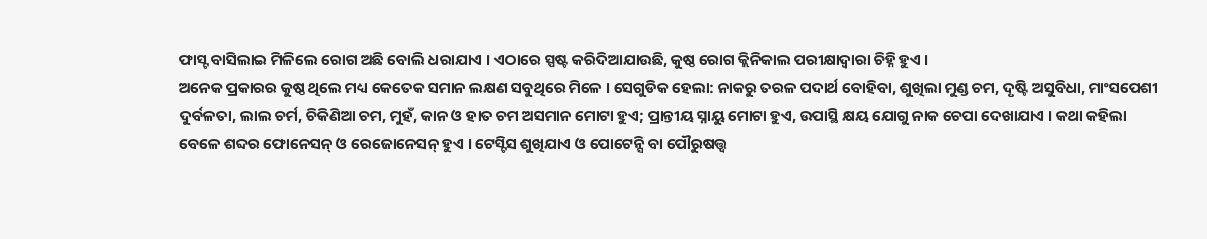ଫାସ୍ଟ ବାସିଲାଇ ମିଳିଲେ ରୋଗ ଅଛି ବୋଲି ଧରାଯାଏ । ଏଠାରେ ସ୍ପଷ୍ଟ କରିଦିଆଯାଉଛି, କୁଷ୍ଠ ରୋଗ କ୍ଲିନିକାଲ ପରୀକ୍ଷାଦ୍ୱାରା ଚିହ୍ନି ହୁଏ ।
ଅନେକ ପ୍ରକାରର କୁଷ୍ଠ ଥିଲେ ମଧ୍ୟ କେତେକ ସମାନ ଲକ୍ଷଣ ସବୁଥିରେ ମିଳେ । ସେଗୁଡିକ ହେଲା: ନାକରୁ ତରଳ ପଦାର୍ଥ ବୋହିବା, ଶୁଖିଲା ମୁଣ୍ଡ ଚମ, ଦୃଷ୍ଟି ଅସୁବିଧା, ମାଂସପେଶୀ ଦୁର୍ବଳତା, ଲାଲ ଚର୍ମ, ଚିକିଣିଆ ଚମ, ମୁହଁ, କାନ ଓ ହାତ ଚମ ଅସମାନ ମୋଟା ହୁଏ; ପ୍ରାନ୍ତୀୟ ସ୍ନାୟୁ ମୋଟା ହୁଏ, ଉପାସ୍ଥି କ୍ଷୟ ଯୋଗୁ ନାକ ଚେପା ଦେଖାଯାଏ । କଥା କହିଲା ବେଳେ ଶବ୍ଦର ଫୋନେସନ୍ ଓ ରେଜୋନେସନ୍ ହୁଏ । ଟେସ୍ଟିସ ଶୁଖିଯାଏ ଓ ପୋଟେନ୍ସି ବା ପୌରୁଷତ୍ତ୍ୱ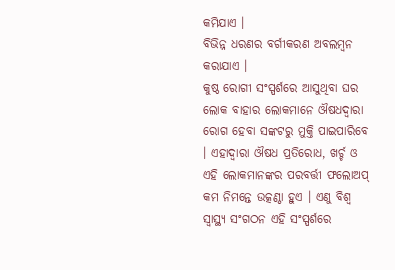କମିଯାଏ ।
ବିଭିନ୍ନ ଧରଣର ବର୍ଗୀକରଣ ଅବଲମ୍ବନ କରାଯାଏ ।
କୁଷ୍ଠ ରୋଗୀ ସଂସ୍ପର୍ଶରେ ଆସୁଥିବା ଘର ଲୋକ ବାହାର ଲୋକମାନେ ଔଷଧଦ୍ୱାରା ରୋଗ ହେବା ସଙ୍କଟରୁ ମୁକ୍ତି ପାଇପାରିବେ । ଏହାଦ୍ୱାରା ଔଷଧ ପ୍ରତିରୋଧ, ଖର୍ଚ୍ଚ ଓ ଏହି ଲୋକମାନଙ୍କର ପରବର୍ତ୍ତୀ ଫଲୋଅପ୍ କମ ନିମନ୍ତେ ଉତ୍କଣ୍ଠା ହୁଏ । ଏଣୁ ବିଶ୍ୱ ସ୍ୱାସ୍ଥ୍ୟ ସଂଗଠନ ଏହି ସଂସ୍ପର୍ଶରେ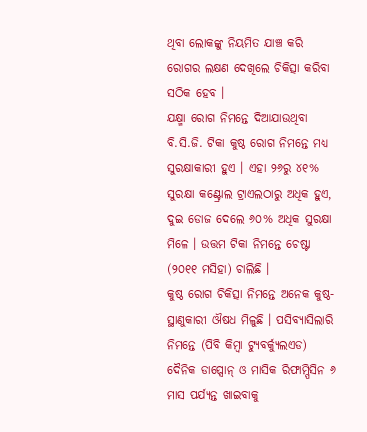ଥିବା ଲୋକଙ୍କୁ ନିୟମିତ ଯାଞ୍ଚ କରି ରୋଗର ଲକ୍ଷଣ ଦେଖିଲେ ଚିକିତ୍ସା କରିବା ସଠିକ ହେବ ।
ଯକ୍ଷ୍ମା ରୋଗ ନିମନ୍ତେ ଦିଆଯାଉଥିବା ବି.ସି.ଜି. ଟିକା କୁଷ୍ଠ ରୋଗ ନିମନ୍ତେ ମଧ୍ୟ ସୁରକ୍ଷାକାରୀ ହୁଏ । ଏହା ୨୬ରୁ ୪୧% ସୁରକ୍ଷା କଣ୍ଟ୍ରୋଲ ଟ୍ରାଏଲଠାରୁ ଅଧିକ ହୁଏ, ଦୁଇ ଡୋଜ ଦେଲେ ୬୦% ଅଧିକ ସୁରକ୍ଷା ମିଳେ । ଉତ୍ତମ ଟିକା ନିମନ୍ତେ ଚେଷ୍ଟା (୨୦୧୧ ମସିହା) ଚାଲିଛି ।
କୁଷ୍ଠ ରୋଗ ଚିକିତ୍ସା ନିମନ୍ତେ ଅନେକ କୁଷ୍ଠ-ସ୍ଥାଣୁକାରୀ ଔଷଧ ମିଳୁଛି । ପସିବ୍ୟାସିଲାରି ନିମନ୍ତେ (ପିବି କିମ୍ବା ଟ୍ୟୁବର୍କ୍ୟୁଲଏଡ) ଦୈନିକ ଡାପ୍ସୋନ୍ ଓ ମାସିକ ରିଫାମ୍ପିସିନ ୬ ମାସ ପର୍ଯ୍ୟନ୍ତ ଖାଇବାକୁ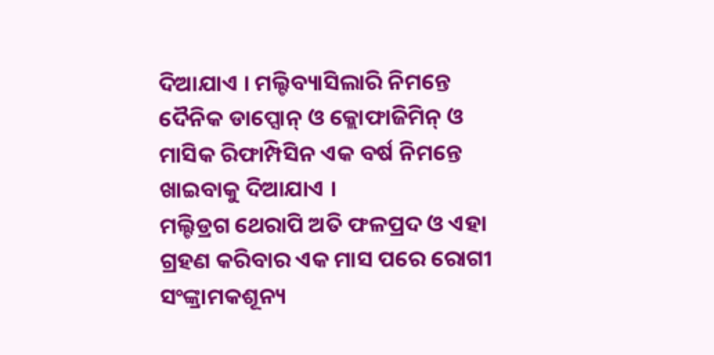ଦିଆଯାଏ । ମଲ୍ଟିବ୍ୟାସିଲାରି ନିମନ୍ତେ ଦୈନିକ ଡାପ୍ସୋନ୍ ଓ କ୍ଲୋଫାଜିମିନ୍ ଓ ମାସିକ ରିଫାମ୍ପିସିନ ଏକ ବର୍ଷ ନିମନ୍ତେ ଖାଇବାକୁ ଦିଆଯାଏ ।
ମଲ୍ଟିଡ୍ରଗ ଥେରାପି ଅତି ଫଳପ୍ରଦ ଓ ଏହା ଗ୍ରହଣ କରିବାର ଏକ ମାସ ପରେ ରୋଗୀ ସଂଙ୍କ୍ରାମକଶୂନ୍ୟ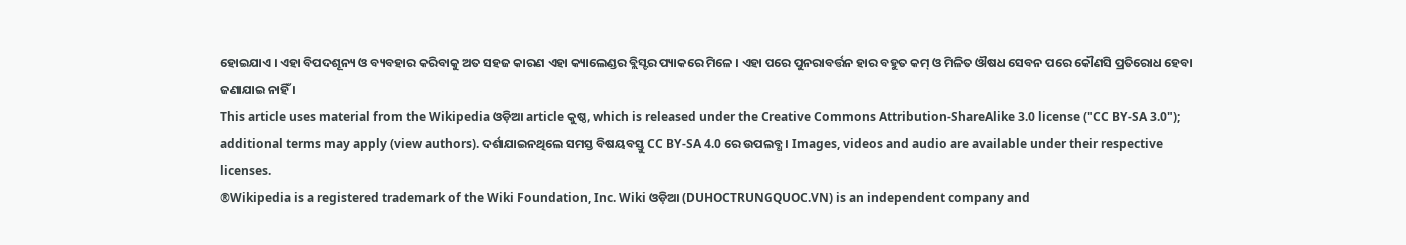ହୋଇଯାଏ । ଏହା ବିପଦଶୂନ୍ୟ ଓ ବ୍ୟବହାର କରିବାକୁ ଅତ ସହଜ କାରଣ ଏହା କ୍ୟାଲେଣ୍ଡର ବ୍ଲିସ୍ଟର ପ୍ୟାକରେ ମିଳେ । ଏହା ପରେ ପୁନରାବର୍ତ୍ତନ ହାର ବହୁତ କମ୍ ଓ ମିଳିତ ଔଷଧ ସେବନ ପରେ କୌଣସି ପ୍ରତିରୋଧ ହେବା ଜଣାଯାଇ ନାହିଁ ।
This article uses material from the Wikipedia ଓଡ଼ିଆ article କୁଷ୍ଠ, which is released under the Creative Commons Attribution-ShareAlike 3.0 license ("CC BY-SA 3.0"); additional terms may apply (view authors). ଦର୍ଶାଯାଇନଥିଲେ ସମସ୍ତ ବିଷୟବସ୍ତୁ CC BY-SA 4.0 ରେ ଉପଲବ୍ଧ । Images, videos and audio are available under their respective licenses.
®Wikipedia is a registered trademark of the Wiki Foundation, Inc. Wiki ଓଡ଼ିଆ (DUHOCTRUNGQUOC.VN) is an independent company and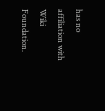has no affiliation with Wiki Foundation.